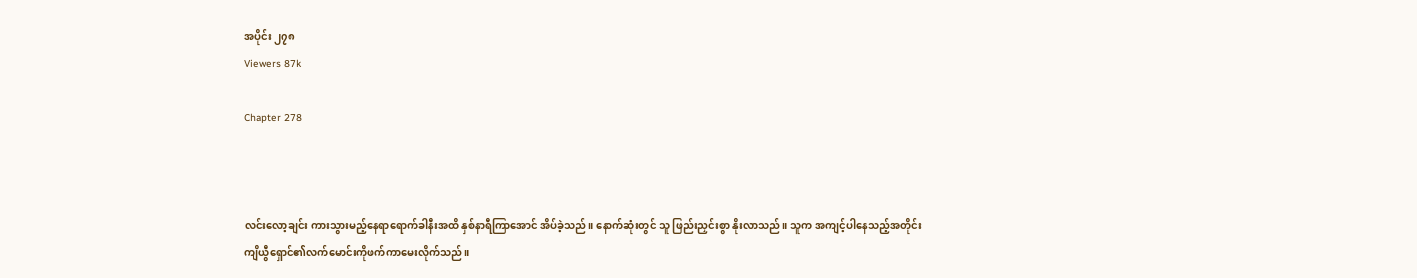အပိုင်း ၂၇၈
Viewers 87k

Chapter 278



လင်းလော့ချင်း ကားသွားမည့်နေရာရောက်ခါနီးအထိ နှစ်နာရီကြာအောင် အိပ်ခဲ့သည်။ နောက်ဆုံးတွင် သူ ဖြည်းညှင်းစွာ နိုးလာသည်။ သူက အကျင့်ပါနေသည့်အတိုင်း ကျိယွီရှောင်၏လက်မောင်းကိုဖက်ကာမေးလိုက်သည်။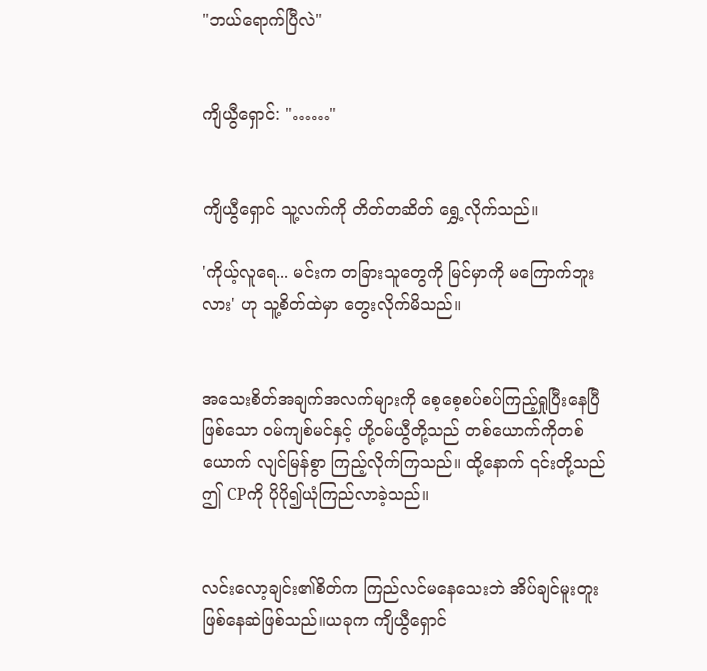"ဘယ်ရောက်ပြီလဲ"


ကျိယွီရှောင်: "……"


ကျိယွီရှောင် သူ့လက်ကို တိတ်တဆိတ် ရွှေ့လိုက်သည်။

'ကိုယ့်လူရေ... မင်းက တခြားသူတွေကို မြင်မှာကို မကြောက်ဘူးလား' ဟု သူ့စိတ်ထဲမှာ တွေးလိုက်မိသည်။


အသေးစိတ်အချက်အလက်များကို စေ့စေ့စပ်စပ်ကြည့်ရှုပြီးနေပြီဖြစ်သော ဝမ်ကျစ်မင်နှင့် ဟို့ဝမ်ယွီတို့သည် တစ်ယောက်ကိုတစ်ယောက် လျင်မြန်စွာ ကြည့်လိုက်ကြသည်။ ထို့နောက် ၎င်းတို့သည် ဤ CPကို ပိုပို၍ယုံကြည်လာခဲ့သည်။


လင်းလော့ချင်း၏စိတ်က ကြည်လင်မနေသေးဘဲ အိပ်ချင်မူးတူးဖြစ်နေဆဲဖြစ်သည်။ယခုက ကျိယွီရှောင်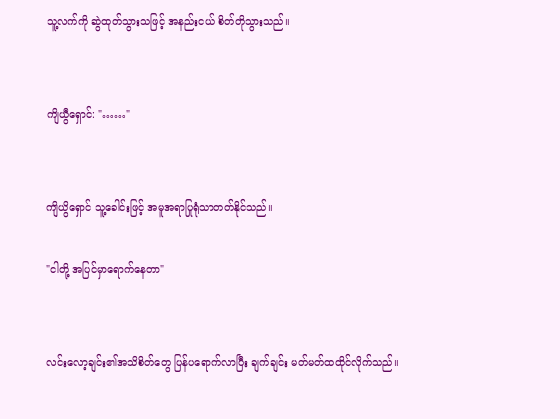သူ့လက်ကို ဆွဲထုတ်သွားသဖြင့် အနည်းငယ် စိတ်တိုသွားသည်။


ကျိယွီရှောင်: "……"


ကျိယွိရှောင် သူ့ခေါင်းဖြင့် အမူအရာပြုရုံသာတတ်နိုင်သည်။

"ငါတို့ အပြင်မှာရောက်နေတာ"


လင်းလော့ချင်း၏အသိစိတ်တွေ ပြန်ပရောက်လာပြီး ချက်ချင်း မတ်မတ်ထထိုင်လိုက်သည်။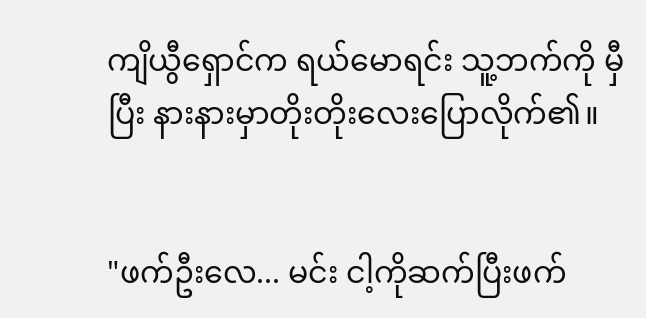ကျိယွီရှောင်က ရယ်မောရင်း သူ့ဘက်ကို မှီပြီး နားနားမှာတိုးတိုးလေးပြောလိုက်၏။


"ဖက်ဦးလေ... မင်း ငါ့ကိုဆက်ပြီးဖက်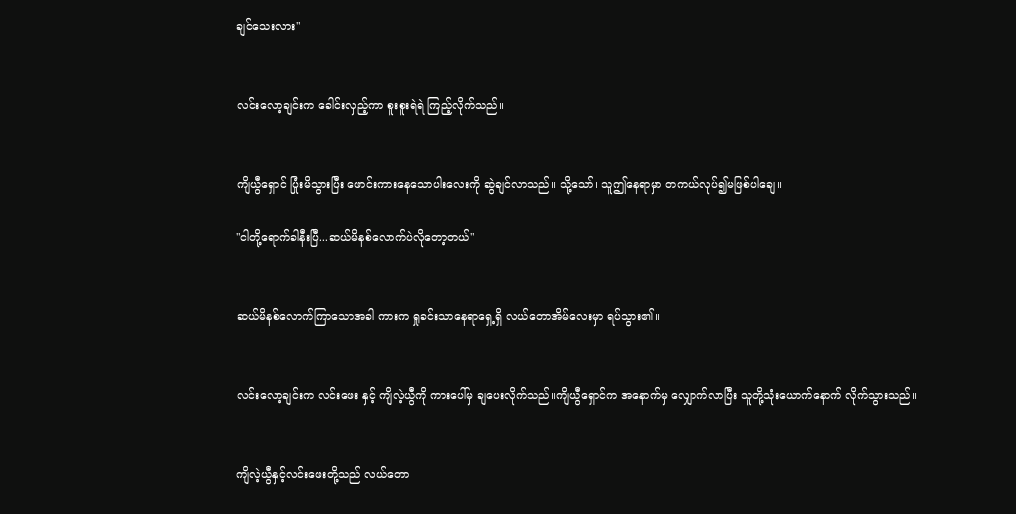ချင်သေးလား"


လင်းလော့ချင်းက ခေါင်းလှည့်ကာ စူးစူးရဲရဲ ကြည့်လိုက်သည်။


ကျိယွီရှောင် ပြုံးမိသွားပြီး ဖောင်းကားနေသောပါးလေးကို ဆွဲချင်လာသည်။ သို့သော်၊ သူဤနေရာမှာ တကယ်လုပ်၍မဖြစ်ပါချေ။

"ငါတို့ရောက်ခါနီးပြီ...ဆယ်မိနစ်လောက်ပဲလိုတော့တယ်"


ဆယ်မိနစ်လောက်ကြာသောအခါ ကားက ရှုခင်းသာနေရာရှေ့ရှိ လယ်တောအိမ်လေးမှာ ရပ်သွား၏။


လင်းလော့ချင်းက လင်းဖေး နှင့် ကျိလဲ့ယွီကို ကားပေါ်မှ ချပေးလိုက်သည်။ကျိယွီရှောင်က အနောက်မှ လျှောက်လာပြီး သူတို့သုံးယောက်နောက် လိုက်သွားသည်။


ကျိလဲ့ယွီနှင့်လင်းဖေးတို့သည် လယ်တော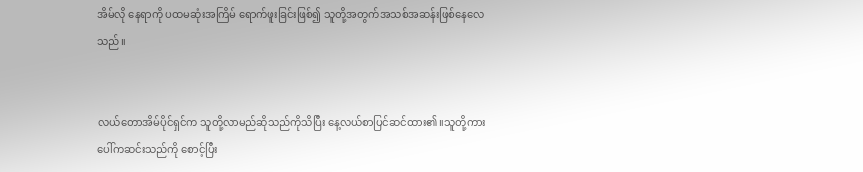အိမ်လို နေရာကို ပထမဆုံးအကြိမ် ရောက်ဖူးခြင်းဖြစ်၍ သူတို့အတွက်အသစ်အဆန်းဖြစ်နေလေသည်။


လယ်တောအိမ်ပိုင်ရှင်က သူတို့လာမည်ဆိုသည်ကိုသိပြီး နေ့လယ်စာပြင်ဆင်ထား၏။သူတို့ကားပေါ်ကဆင်းသည်ကို စောင့်ပြီး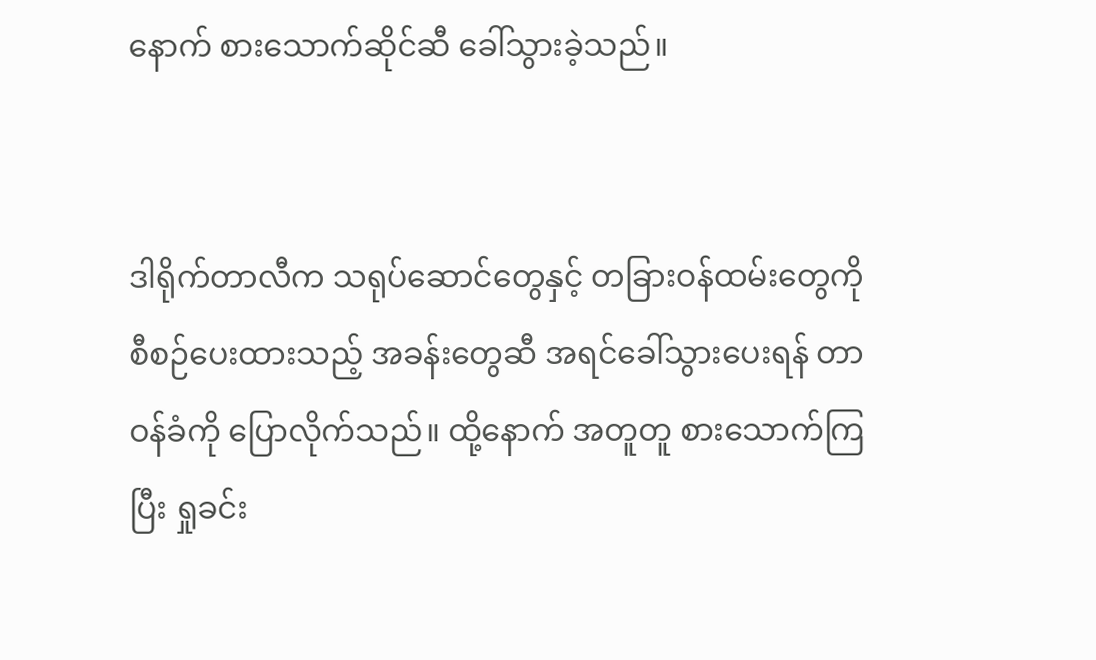နောက် စားသောက်ဆိုင်ဆီ ခေါ်သွားခဲ့သည်။


ဒါရိုက်တာလီက သရုပ်ဆောင်တွေနှင့် တခြားဝန်ထမ်းတွေကို စီစဉ်ပေးထားသည့် အခန်းတွေဆီ အရင်ခေါ်သွားပေးရန် တာဝန်ခံကို ပြောလိုက်သည်။ ထို့နောက် အတူတူ စားသောက်ကြပြီး ရှုခင်း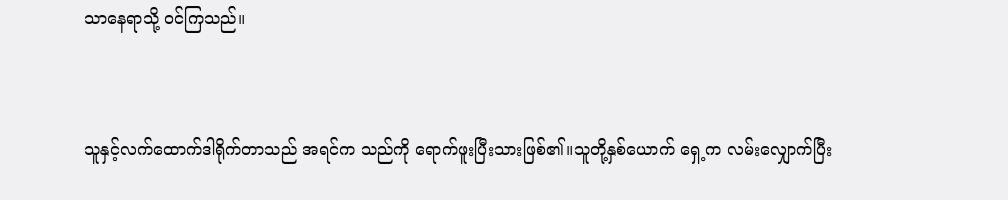သာနေရာသို့ ဝင်ကြသည်။


သူနှင့်လက်ထောက်ဒါရိုက်တာသည် အရင်က သည်ကို ရောက်ဖူးပြီးသားဖြစ်၏။သူတို့နှစ်ယောက် ရှေ့က လမ်းလျှောက်ပြီး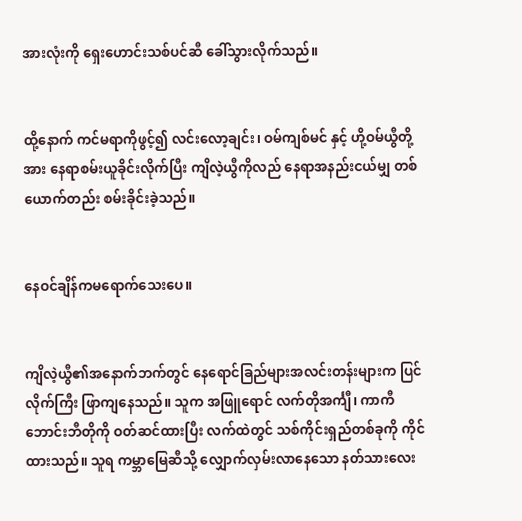အားလုံးကို ရှေးဟောင်းသစ်ပင်ဆီ ခေါ်သွားလိုက်သည်။


ထို့နောက် ကင်မရာကိုဖွင့်၍ လင်းလော့ချင်း၊ ဝမ်ကျစ်မင် နှင့် ဟို့ဝမ်ယွီတို့အား နေရာစမ်းယူခိုင်းလိုက်ပြီး ကျိလဲ့ယွီကိုလည် နေရာအနည်းငယ်မျှ တစ်ယောက်တည်း စမ်းခိုင်းခဲ့သည်။


နေဝင်ချိန်ကမရောက်သေးပေ။


ကျိလဲ့ယွီ၏အနောက်ဘက်တွင် နေရောင်ခြည်များအလင်းတန်းများက ပြင်လိုက်ကြီး ဖြာကျနေသည်။ သူက အဖြူရောင် လက်တိုအင်္ကျီ၊ ကာကီဘောင်းဘီတိုကို ဝတ်ဆင်ထားပြီး လက်ထဲတွင် သစ်ကိုင်းရှည်တစ်ခုကို ကိုင်ထားသည်။ သူရ ကမ္ဘာမြေဆီသို့ လျှောက်လှမ်းလာနေသော နတ်သားလေး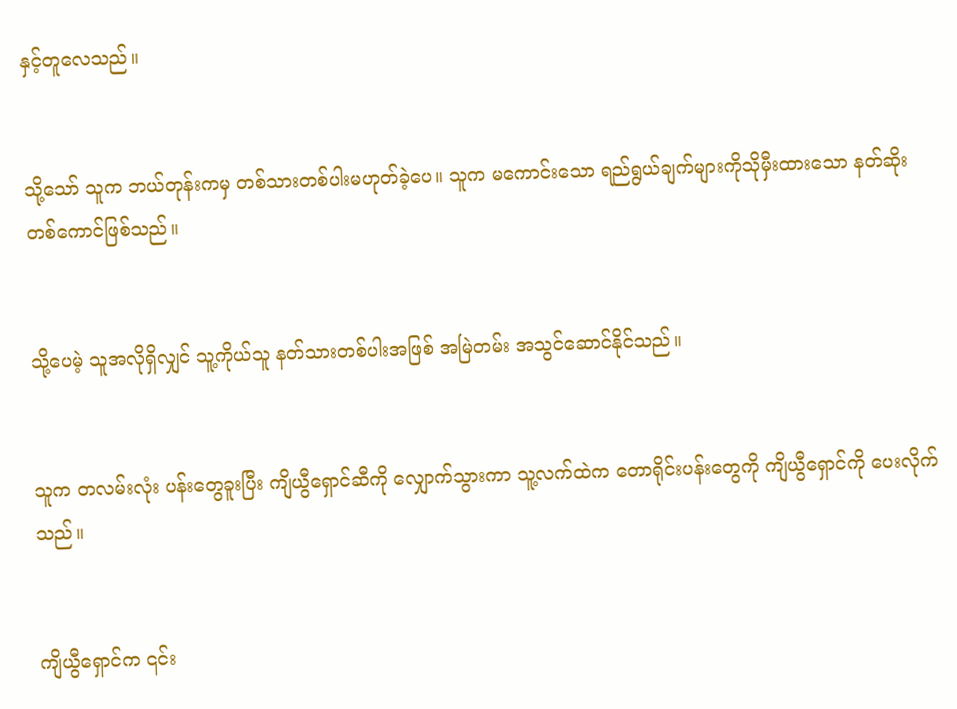နှင့်တူလေသည်။


သို့သော် သူက ဘယ်တုန်းကမှ တစ်သားတစ်ပါးမဟုတ်ခဲ့ပေ။ သူက မကောင်းသော ရည်ရွယ်ချက်များကိုသိုမှီးထားသော နတ်ဆိုးတစ်ကောင်ဖြစ်သည်။


သို့ပေမဲ့ သူအလိုရှိလျှင် သူ့ကိုယ်သူ နတ်သားတစ်ပါးအဖြစ် အမြဲတမ်း အသွင်ဆောင်နိုင်သည်။


သူက တလမ်းလုံး ပန်းတွေခူးပြီး ကျိယွီရှောင်ဆီကို လျှောက်သွားကာ သူ့လက်ထဲက တောရိုင်းပန်းတွေကို ကျိယွီရှောင်ကို ပေးလိုက်သည်။


ကျိယွီရှောင်က ၎င်း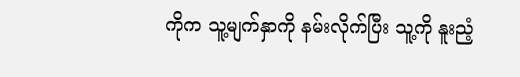ကိုက သူ့မျက်နှာကို နမ်းလိုက်ပြီး သူ့ကို နူးညံ့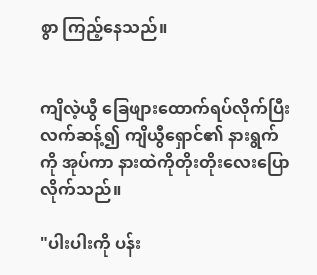စွာ ကြည့်နေသည်။


ကျိလဲ့ယွီ ခြေဖျားထောက်ရပ်လိုက်ပြီး လက်ဆန့်၍ ကျိယွီရှောင်၏ နားရွက်ကို အုပ်ကာ နားထဲကိုတိုးတိုးလေးပြောလိုက်သည်။

"ပါးပါးကို ပန်း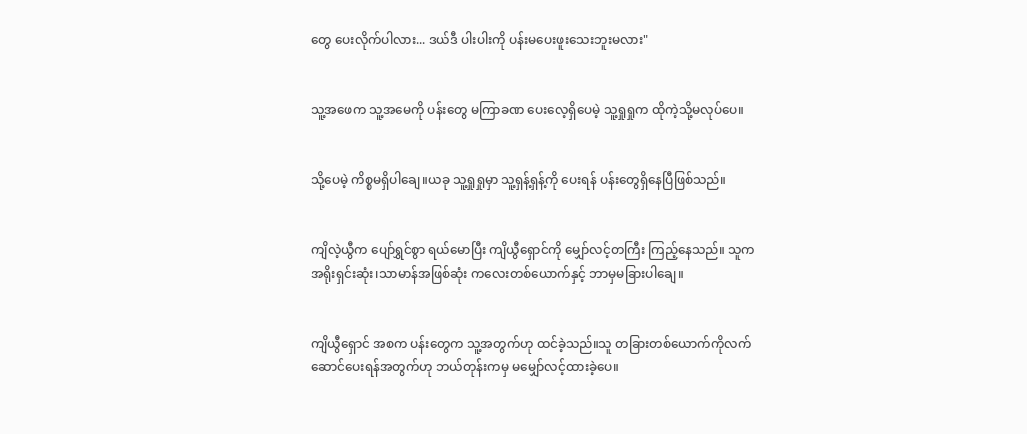တွေ ပေးလိုက်ပါလား... ဒယ်ဒီ ပါးပါးကို ပန်းမပေးဖူးသေးဘူးမလား"


သူ့အဖေက သူ့အမေကို ပန်းတွေ မကြာခဏ ပေးလေ့ရှိပေမဲ့ သူ့ရှုရှုက ထိုကဲ့သို့မလုပ်ပေ။


သို့ပေမဲ့ ကိစ္စမရှိပါချေ။ယခု သူ့ရှုရှုမှာ သူ့ရှန့်ရှန့်ကို ပေးရန် ပန်းတွေရှိနေပြီဖြစ်သည်။


ကျိလဲ့ယွီက ပျော်ရွှင်စွာ ရယ်မောပြီး ကျိယွီရှောင်ကို မျှော်လင့်တကြီး ကြည့်နေသည်။ သူက အရိုးရှင်းဆုံး၊သာမာန်အဖြစ်ဆုံး ကလေးတစ်ယောက်နှင့် ဘာမှမခြားပါချေ။


ကျိယွီရှောင် အစက ပန်းတွေက သူ့အတွက်ဟု ထင်ခဲ့သည်။သူ တခြားတစ်ယောက်ကိုလက်ဆောင်ပေးရန်အတွက်ဟု ဘယ်တုန်းကမှ မမျှော်လင့်ထားခဲ့ပေ။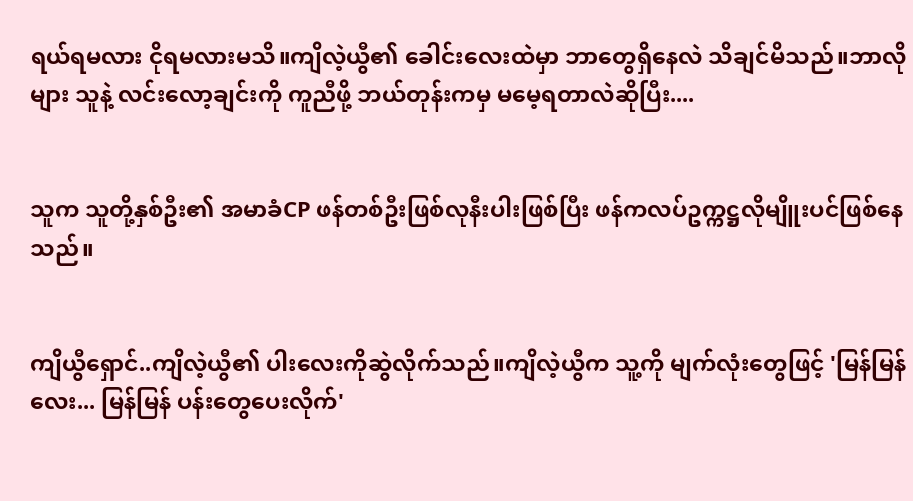ရယ်ရမလား ငိုရမလားမသိ။ကျိလဲ့ယွီ၏ ခေါင်းလေးထဲမှာ ဘာတွေရှိနေလဲ သိချင်မိသည်။ဘာလိုများ သူနဲ့ လင်းလော့ချင်းကို ကူညီဖို့ ဘယ်တုန်းကမှ မမေ့ရတာလဲဆိုပြီး....


သူက သူတို့နှစ်ဦး၏ အမာခံCP ဖန်တစ်ဦးဖြစ်လုနီးပါးဖြစ်ပြီး ဖန်ကလပ်ဥက္ကဋ္ဌလိုမျိူးပင်ဖြစ်နေသည်။


ကျိယွီရှောင်..ကျိလဲ့ယွီ၏ ပါးလေးကိုဆွဲလိုက်သည်။ကျိလဲ့ယွီက သူ့ကို မျက်လုံးတွေဖြင့် 'မြန်မြန်လေး... မြန်မြန် ပန်းတွေပေးလိုက်'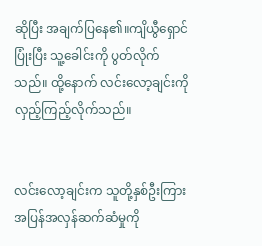ဆိုပြီး အချက်ပြနေ၏။ကျိယွီရှောင် ပြုံးပြီး သူ့ခေါင်းကို ပွတ်လိုက်သည်။ ထို့နောက် လင်းလော့ချင်းကို လှည့်ကြည့်လိုက်သည်။


လင်းလော့ချင်းက သူတို့နှစ်ဦးကြား အပြန်အလှန်ဆက်ဆံမှုကို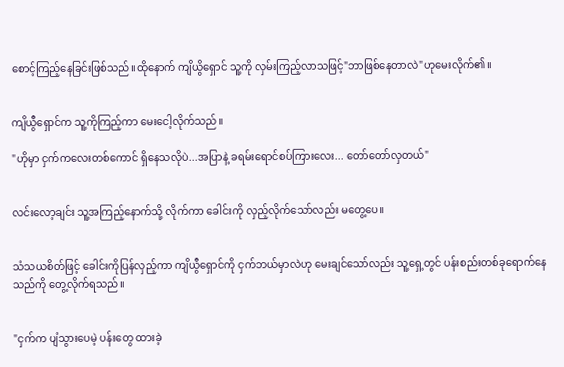စောင့်ကြည့်နေခြင်းဖြစ်သည်။ထိုနောက် ကျိယွိရှောင် သူ့ကို လှမ်းကြည့်လာသဖြင့်"ဘာဖြစ်နေတာလဲ"ဟုမေးလိုက်၏။


ကျိယွီရှောင်က သူ့ကိုကြည့်ကာ မေးငေါ့လိုက်သည်။

"ဟိုမှာ ငှက်ကလေးတစ်ကောင် ရှိနေသလိုပဲ...အပြာနဲ့ ခရမ်းရောင်စပ်ကြားလေး... တော်တော်လှတယ်"


လင်းလော့ချင်း သူ့အကြည့်နောက်သို့ လိုက်ကာ ခေါင်းကို လှည့်လိုက်သော်လည်း မတွေ့ပေ။


သံသယစိတ်ဖြင့် ခေါင်းကိုပြန်လှည့်ကာ ကျိယွီရှောင်ကို ငှက်ဘယ်မှာလဲဟု မေးချင်သော်လည်း သူ့ရှေ့တွင် ပန်းစည်းတစ်ခုရောက်နေသည်ကို တွေ့လိုက်ရသည်။


"ငှက်က ပျံသွားပေမဲ့ ပန်းတွေ ထားခဲ့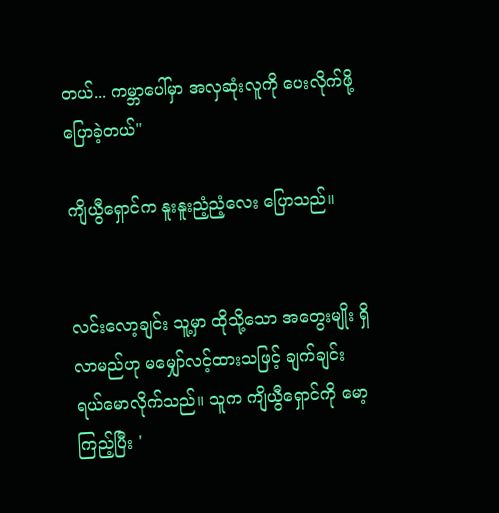တယ်... ကမ္ဘာပေါ်မှာ အလှဆုံးလူကို ပေးလိုက်ဖို့ ပြောခဲ့တယ်"

ကျိယွီရှောင်က နူးနူးညံ့ညံ့လေး ပြောသည်။


လင်းလော့ချင်း သူ့မှာ ထိုသို့သော အတွေးမျိုး ရှိလာမည်ဟု မမျှော်လင့်ထားသဖြင့် ချက်ချင်း ရယ်မောလိုက်သည်။ သူက ကျိယွီရှောင်ကို မော့ကြည့်ပြီး '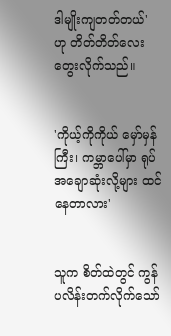ဒါမျိုးကျတတ်တယ်' ဟု တိတ်တိတ်လေး တွေးလိုက်သည်။


'ကိုယ့်ကိုကိုယ် မှော်မှန်ကြီး၊ ကမ္ဘာပေါ်မှာ ရုပ်အချောဆုံးလို့များ ထင်နေတာလား'


သူက စိတ်ထဲတွင် ကွန်ပလိန်းတက်လိုက်သော်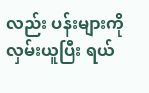လည်း ပန်းများကို လှမ်းယူပြီး ရယ်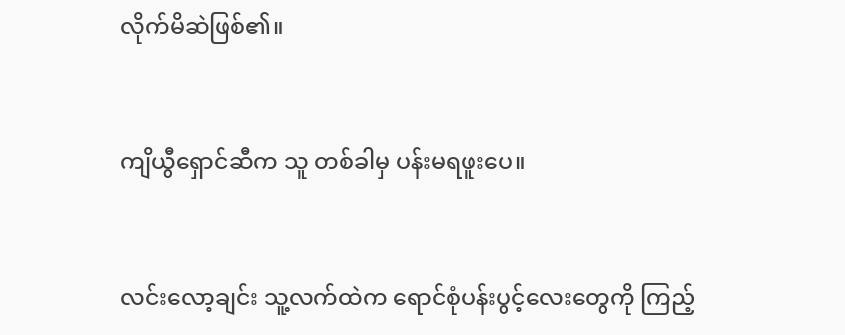လိုက်မိဆဲဖြစ်၏။


ကျိယွီရှောင်ဆီက သူ တစ်ခါမှ ပန်းမရဖူးပေ။


လင်းလော့ချင်း သူ့လက်ထဲက ရောင်စုံပန်းပွင့်လေးတွေကို ကြည့်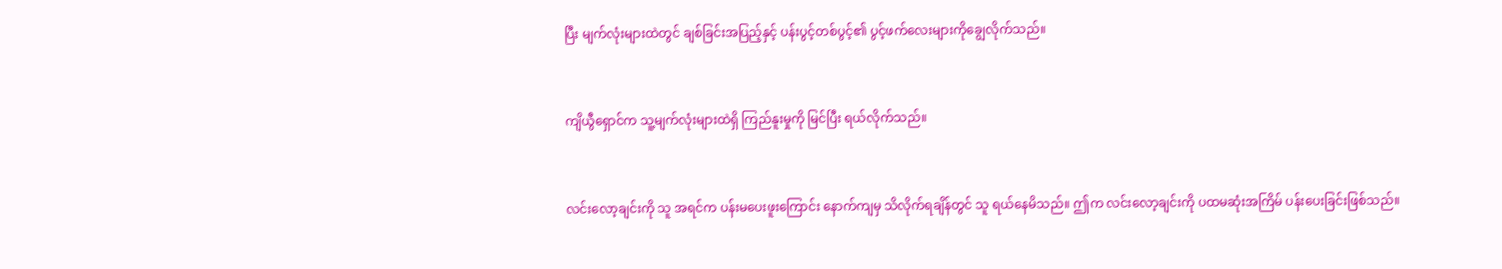ပြီး မျက်လုံးများထဲတွင် ချစ်ခြင်းအပြည့်နှင့် ပန်းပွင့်တစ်ပွင့်၏ ပွင့်ဖက်လေးများကိုချွေလိုက်သည်။


ကျိယွီရှောင်က သူ့မျက်လုံးများထဲရှိ ကြည်နူးမှုကို မြင်ပြီး ရယ်လိုက်သည်။


လင်းလော့ချင်းကို သူ အရင်က ပန်းမပေးဖူးကြောင်း နောက်ကျမှ သိလိုက်ရချိန်တွင် သူ ရယ်နေမိသည်။ ဤက လင်းလော့ချင်းကို ပထမဆုံးအကြိမ် ပန်းပေးခြင်းဖြစ်သည်။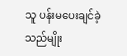သူ ပန်းမပေးချင်ခဲ့သည်မျိုး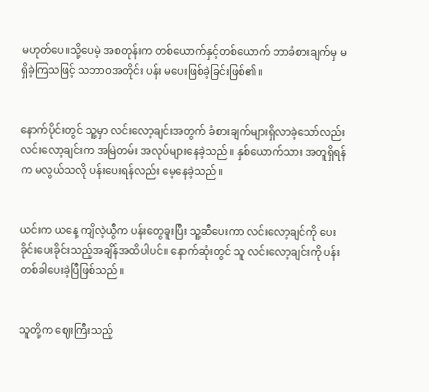မဟုတ်ပေ။သို့ပေမဲ့ အစတုန်းက တစ်ယောက်နှင့်တစ်ယောက် ဘာခံစားချက်မှ မရှိခဲ့ကြသဖြင့် သဘာဝအတိုင်း ပန်း မပေးဖြစ်ခဲ့ခြင်းဖြစ်၏။


နောက်ပိုင်းတွင် သူ့မှာ လင်းလော့ချင်းအတွက် ခံစားချက်များရှိလာခဲ့သော်လည်း လင်းလော့ချင်းက အမြဲတမ်း အလုပ်များနေခဲ့သည်။ နှစ်ယောက်သား အတူရှိရန်က မလွယ်သလို ပန်းပေးရန်လည်း မေ့နေခဲ့သည်။


ယင်းက ယနေ့ ကျိလဲ့ယွီက ပန်းတွေခူးပြီး သူ့ဆီပေးကာ လင်းလော့ချင်ကို ပေးခိုင်းပေးခိုင်းသည့်အချိန်အထိပါပင်။ နောက်ဆုံးတွင် သူ လင်းလော့ချင်းကို ပန်းတစ်ခါပေးခဲ့ပြီဖြစ်သည်။


သူတို့က ဈေးကြီးသည့်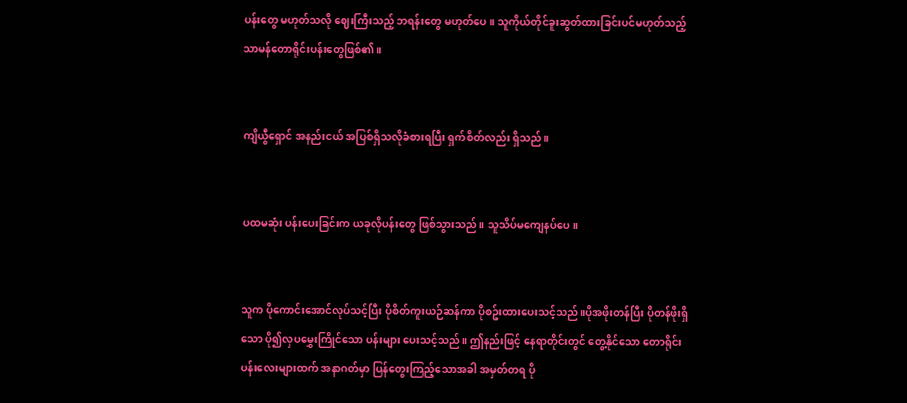ပန်းတွေ မဟုတ်သလို ဈေးကြီးသည့် ဘရန်းတွေ မဟုတ်ပေ။ သူကိုယ်တိုင်ခူးဆွတ်ထားခြင်းပင်မဟုတ်သည့် သာမန်တောရိုင်းပန်းတွေဖြစ်၏။


ကျိယွီရှောင် အနည်းငယ် အပြစ်ရှိသလိုခံစားရပြီး ရှက်စိတ်လည်း ရှိသည်။


ပထမဆုံး ပန်းပေးခြင်းက ယခုလိုပန်းတွေ ဖြစ်သွားသည်။ သူသိပ်မကျေနပ်ပေ။


သူက ပိုကောင်းအောင်လုပ်သင့်ပြီး ပိုစိတ်ကူးယဉ်ဆန်ကာ ပိုစဥ်းထားပေးသင့်သည်။ပိုအဖိုးတန်ပြီး ပိုတန်ဖိုးရှိသော ပို၍လှပမွှေးကြိုင်သော ပန်းများ ပေးသင့်သည်။ ဤနည်းဖြင့် နေရာတိုင်းတွင် တွေ့နိုင်သော တောရိုင်းပန်းလေးများထက် အနာဂတ်မှာ ပြန်တွေးကြည့်သောအခါ အမှတ်တရ ပို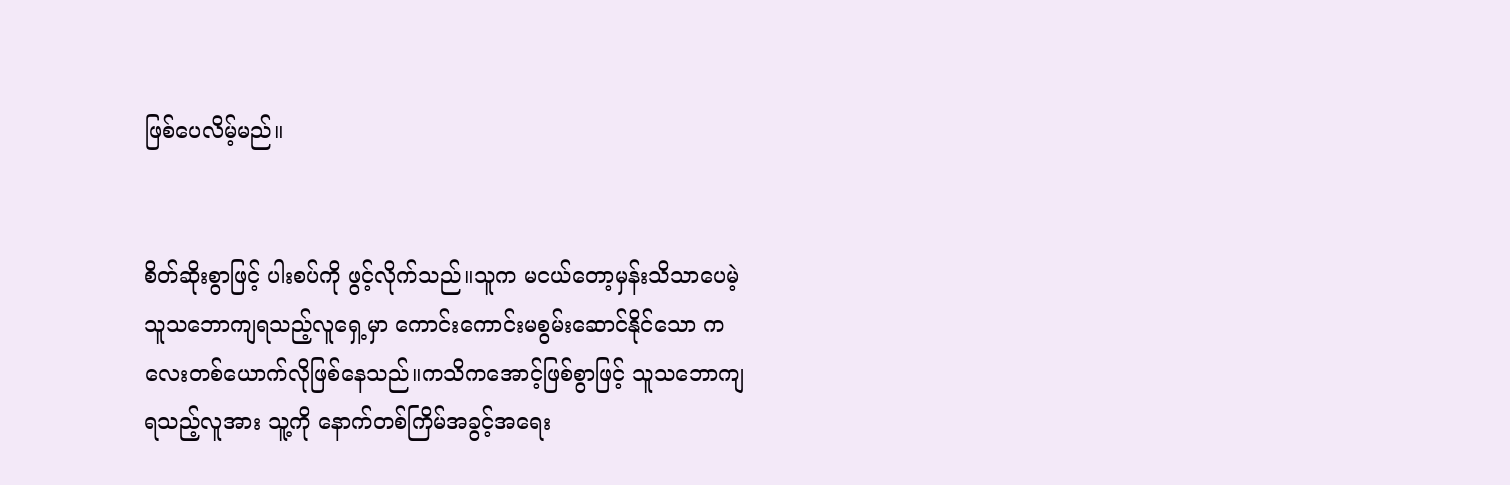ဖြစ်ပေလိမ့်မည်။


စိတ်ဆိုးစွာဖြင့် ပါးစပ်ကို ဖွင့်လိုက်သည်။သူက မငယ်တော့မှန်းသိသာပေမဲ့ သူသဘောကျရသည့်လူရှေ့မှာ ကောင်းကောင်းမစွမ်းဆောင်နိုင်သော ကလေးတစ်ယောက်လိုဖြစ်နေသည်။ကသိကအောင့်ဖြစ်စွာဖြင့် သူသဘောကျရသည့်လူအား သူ့ကို နောက်တစ်ကြိမ်အခွင့်အရေး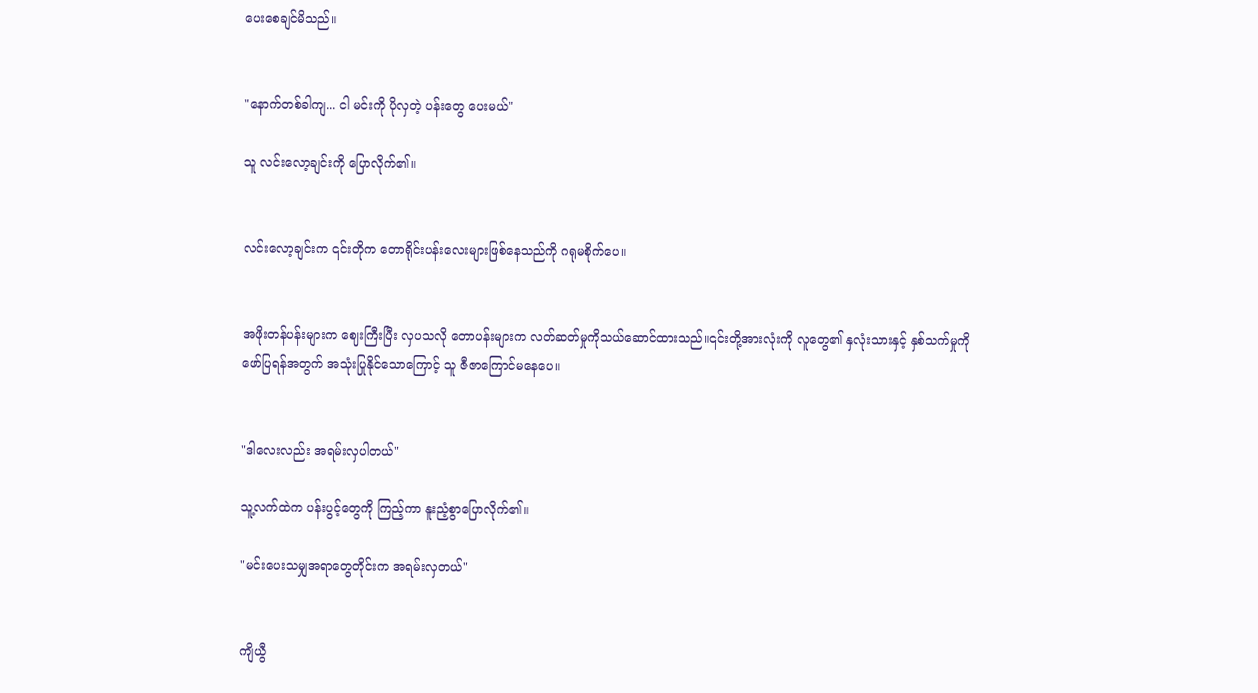ပေးစေချင်မိသည်။


"နောက်တစ်ခါကျ... ငါ မင်းကို ပိုလှတဲ့ ပန်းတွေ ပေးမယ်"

သူ လင်းလော့ချင်းကို ပြောလိုက်၏။


လင်းလော့ချင်းက ၎င်းတိုက တောရိုင်းပန်းလေးများဖြစ်နေသည်ကို ဂရုမစိုက်ပေ။


အဖိုးတန်ပန်းများက ဈေးကြီးပြီး လှပသလို တောပန်းများက လတ်ဆတ်မှုကိုသယ်ဆောင်ထားသည်။၎င်းတို့အားလုံးကို လူတွေ၏ နှလုံးသားနှင့် နှစ်သက်မှုကို ဖော်ပြရန်အတွက် အသုံးပြုနိုင်သောကြောင့် သူ ဇီဇာကြောင်မနေပေ။


"ဒါလေးလည်း အရမ်းလှပါတယ်"

သူ့လက်ထဲက ပန်းပွင့်တွေကို ကြည့်ကာ နူးညံ့စွာပြောလိုက်၏။

"မင်းပေးသမျှအရာတွေတိုင်းက အရမ်းလှတယ်"


ကျိယွီ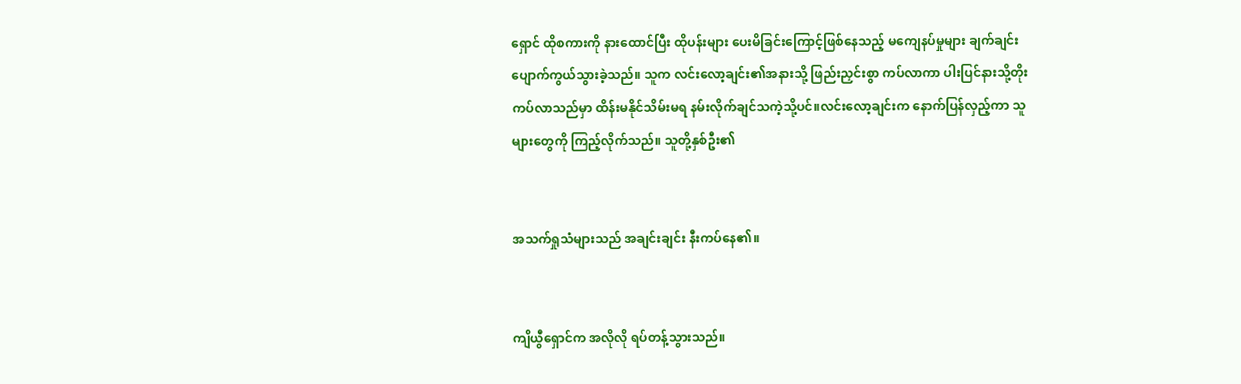ရှောင် ထိုစကားကို နားထောင်ပြီး ထိုပန်းများ ပေးမိခြင်းကြောင့်ဖြစ်နေသည့် မကျေနပ်မှုများ ချက်ချင်း ပျောက်ကွယ်သွားခဲ့သည်။ သူက လင်းလော့ချင်း၏အနားသို့ ဖြည်းညှင်းစွာ ကပ်လာကာ ပါးပြင်နားသို့တိုးကပ်လာသည်မှာ ထိန်းမနိုင်သိမ်းမရ နမ်းလိုက်ချင်သကဲ့သို့ပင်။လင်းလော့ချင်းက နောက်ပြန်လှည့်ကာ သူများတွေကို ကြည့်လိုက်သည်။ သူတို့နှစ်ဦး၏


အသက်ရှုသံများသည် အချင်းချင်း နီးကပ်နေ၏။


ကျိယွီရှောင်က အလိုလို ရပ်တန့်သွားသည်။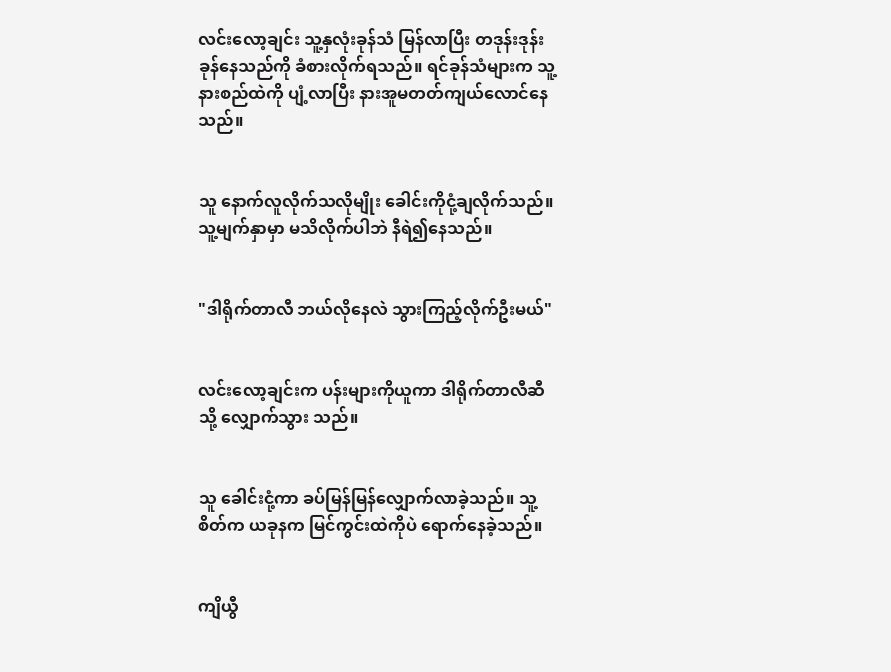လင်းလော့ချင်း သူ့နှလုံးခုန်သံ မြန်လာပြီး တဒုန်းဒုန်းခုန်နေသည်ကို ခံစားလိုက်ရသည်။ ရင်ခုန်သံများက သူ့နားစည်ထဲကို ပျံ့လာပြီး နားအူမတတ်ကျယ်လောင်နေသည်။


သူ နောက်လူလိုက်သလိုမျိုး ခေါင်းကိုငုံ့ချလိုက်သည်။ သူ့မျက်နှာမှာ မသိလိုက်ပါဘဲ နီရဲ၍နေသည်။


"ဒါရိုက်တာလီ ဘယ်လိုနေလဲ သွားကြည့်လိုက်ဦးမယ်"


လင်းလော့ချင်းက ပန်းများကိုယူကာ ဒါရိုက်တာလီဆီသို့ လျှောက်သွား သည်။


သူ ခေါင်းငုံ့ကာ ခပ်မြန်မြန်လျှောက်လာခဲ့သည်။ သူ့စိတ်က ယခုနက မြင်ကွင်းထဲကိုပဲ ရောက်နေခဲ့သည်။


ကျိယွီ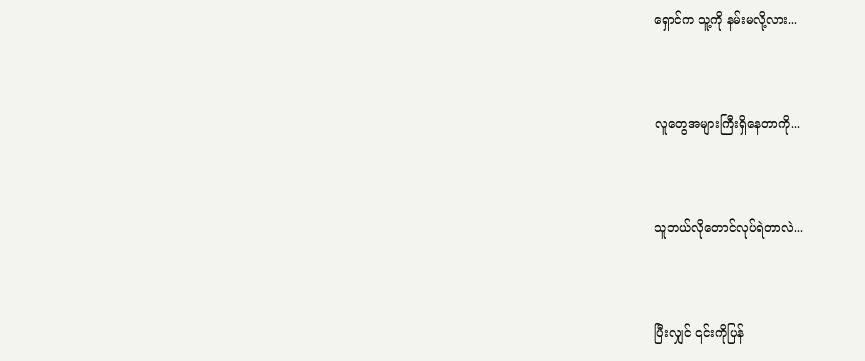ရှောင်က သူ့ကို နမ်းမလို့လား...


လူတွေအများကြီးရှိနေတာကို...


သူဘယ်လိုတောင်လုပ်ရဲတာလဲ...


ပြီးလျှင် ၎င်းကိုပြန်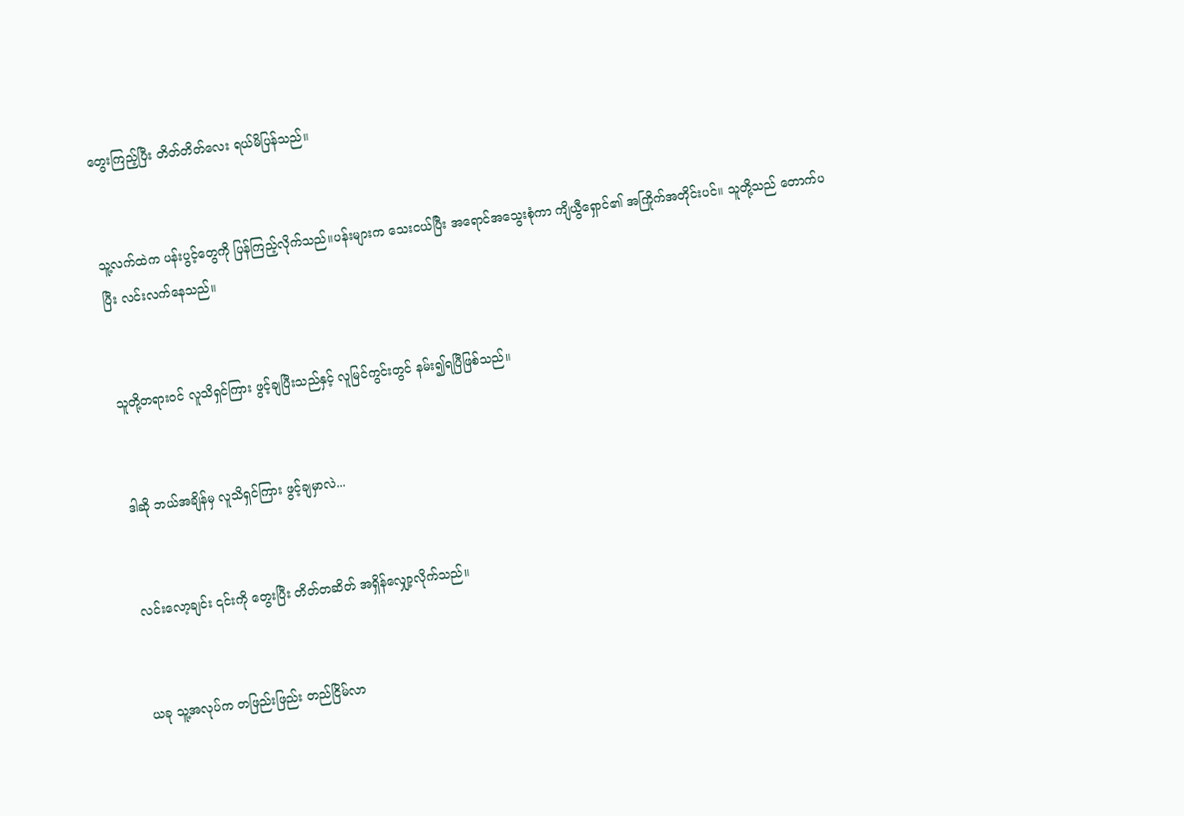တွေးကြည့်ပြီး တိတ်တိတ်လေး ရယ်မိပြန်သည်။


သူ့လက်ထဲက ပန်းပွင့်တွေကို ပြန်ကြည့်လိုက်သည်။ပန်းများက သေးငယ်ပြီး အရောင်အသွေးစုံကာ ကျိယွီရှောင်၏ အကြိုက်အတိုင်းပင်။ သူတို့သည် တောက်ပပြီး လင်းလက်နေသည်။


သူတို့တရားဝင် လူသိရှင်ကြား ဖွင့်ချပြီးသည်နှင့် လူမြင်ကွင်းတွင် နမ်း၍ရပြီဖြစ်သည်။


ဒါဆို ဘယ်အချိန်မှ လူသိရှင်ကြား ဖွင့်ချမှာလဲ...


လင်းလော့ချင်း ၎င်းကို တွေးပြီး တိတ်တဆိတ် အရှိန်လျှော့လိုက်သည်။


ယခု သူ့အလုပ်က တဖြည်းဖြည်း တည်ငြိမ်လာ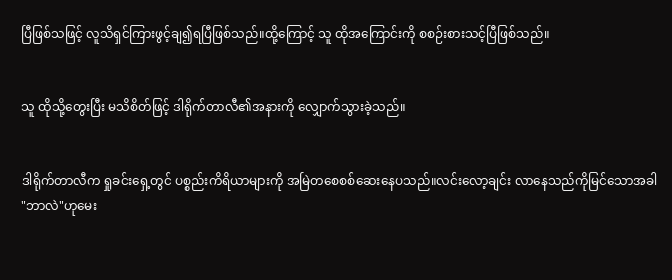ပြီဖြစ်သဖြင့် လူသိရှင်ကြားဖွင့်ချ၍ရပြီဖြစ်သည်။ထို့ကြောင့် သူ ထိုအကြောင်းကို စစဉ်းစားသင့်ပြီဖြစ်သည်။


သူ ထိုသို့တွေးပြီး မသိစိတ်ဖြင့် ဒါရိုက်တာလီ၏အနားကို လျှောက်သွားခဲ့သည်။


ဒါရိုက်တာလီက ရှုခင်းရှေ့တွင် ပစ္စည်းကိရိယာများကို အမြဲတစေစစ်ဆေးနေပသည်။လင်းလော့ချင်း လာနေသည်ကိုမြင်သောအခါ "ဘာလဲ"ဟုမေး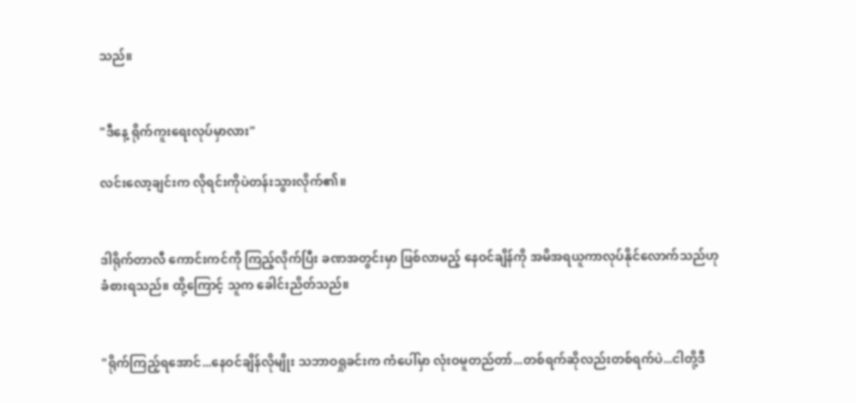သည်။


"ဒီနေ့ ရိုက်ကူးရေးလုပ်မှာလား"

လင်းလော့ချင်းက လိုရင်းကိုပဲတန်းသွားလိုက်၏။


ဒါရိုက်တာလီ ကောင်းကင်ကို ကြည့်လိုက်ပြီး ခဏအတွင်းမှာ ဖြစ်လာမည့် နေဝင်ချိန်ကို အမိအရယူကာလုပ်နိုင်လောက်သည်ဟု ခံစားရသည်။ ထို့ကြောင့် သူက ခေါင်းညိတ်သည်။


"ရိုက်ကြည့်ရအောင်...နေဝင်ချိန်လိုမျိုး သဘာဝရှုခင်းက ကံပေါ်မှာ လုံးဝမူတည်တာ်...တစ်ရက်ဆိုလည်းတစ်ရက်ပဲ...ငါတို့ဒီ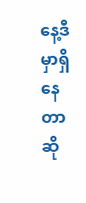နေ့ဒီမှာရှိနေတာဆို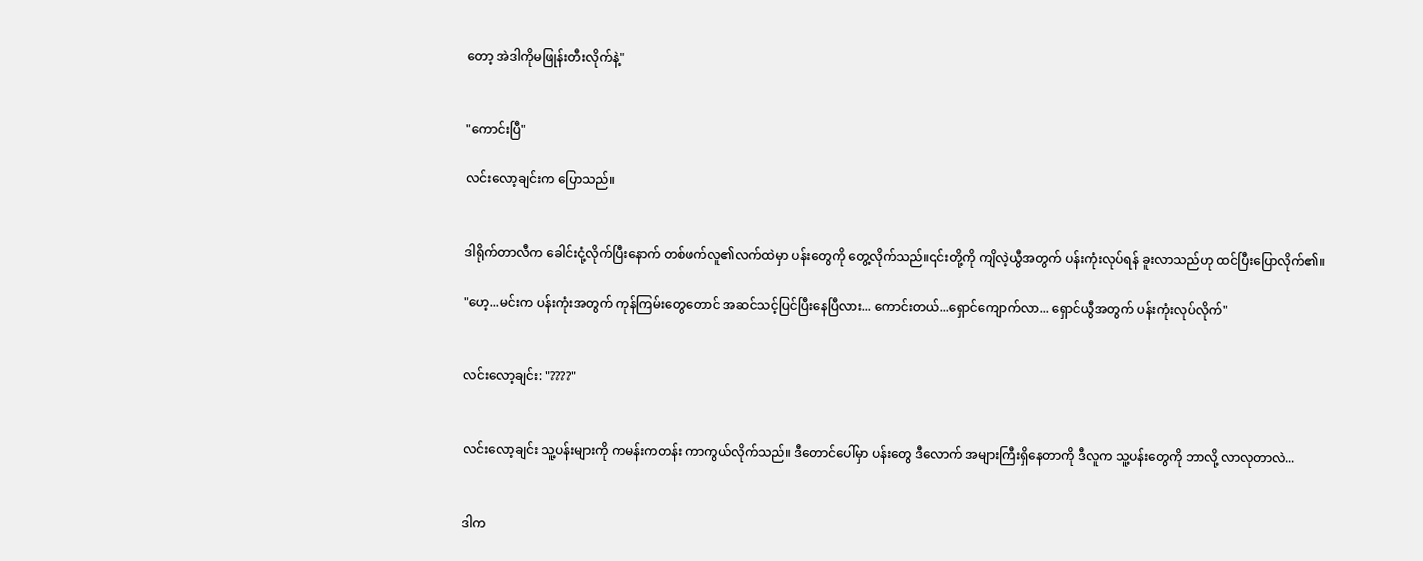တော့ အဲဒါကိုမဖြုန်းတီးလိုက်နဲ့"


"ကောင်းပြီ"

လင်းလော့ချင်းက ပြောသည်။


ဒါရိုက်တာလီက ခေါင်းငုံ့လိုက်ပြီးနောက် တစ်ဖက်လူ၏လက်ထဲမှာ ပန်းတွေကို တွေ့လိုက်သည်။၎င်းတို့ကို ကျိလဲ့ယွီအတွက် ပန်းကုံးလုပ်ရန် ခူးလာသည်ဟု ထင်ပြီးပြောလိုက်၏။

"ဟေ့...မင်းက ပန်းကုံးအတွက် ကုန်ကြမ်းတွေတောင် အဆင်သင့်ပြင်ပြီးနေပြီလား... ကောင်းတယ်...ရှောင်ကျောက်လာ... ရှောင်ယွီအတွက် ပန်းကုံးလုပ်လိုက်"


လင်းလော့ချင်း: "????"


လင်းလော့ချင်း သူ့ပန်းများကို ကမန်းကတန်း ကာကွယ်လိုက်သည်။ ဒီတောင်ပေါ်မှာ ပန်းတွေ ဒီလောက် အများကြီးရှိနေတာကို ဒီလူက သူ့ပန်းတွေကို ဘာလို့ လာလုတာလဲ...


ဒါက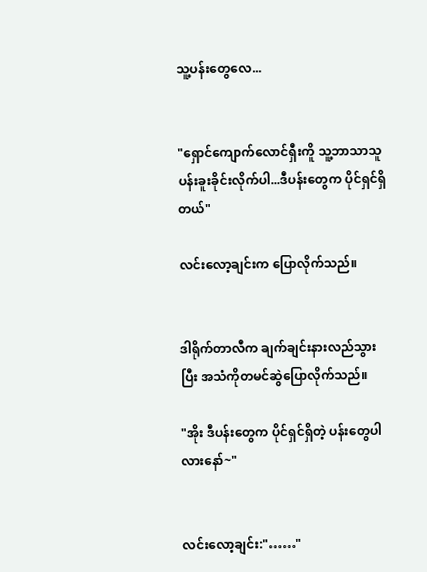သူ့ပန်းတွေလေ...


"ရှောင်ကျောက်လောင်ရှီးကိူ သူ့ဘာသာသူ ပန်းခူးခိုင်းလိုက်ပါ...ဒီပန်းတွေက ပိုင်ရှင်ရှိတယ်"

လင်းလော့ချင်းက ပြောလိုက်သည်။


ဒါရိုက်တာလီက ချက်ချင်းနားလည်သွားပြီး အသံကိုတမင်ဆွဲပြောလိုက်သည်။

"အိုး ဒီပန်းတွေက ပိုင်ရှင်ရှိတဲ့ ပန်းတွေပါလားနော်~"


လင်းလော့ချင်း:"……"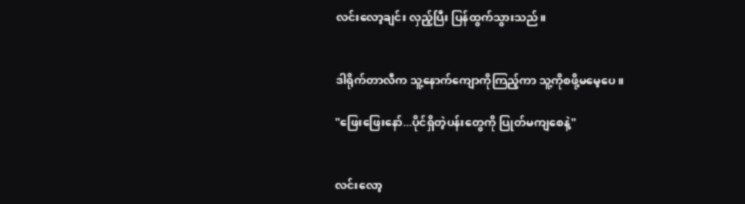လင်းလော့ချင်း လှည့်ပြီး ပြန်ထွက်သွားသည်။


ဒါရိုက်တာလီက သူ့နောက်ကျောကိုကြည့်ကာ သူ့ကိုစဖို့မမေ့ပေ။

"ဖြေးဖြေးနော်...ပိုင်ရှိတဲ့ပန်းတွေကို ပြုတ်မကျစေနဲ့"


လင်းလော့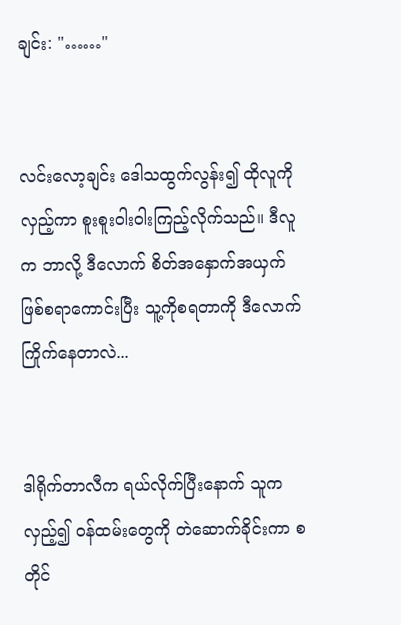ချင်း: "……"


လင်းလော့ချင်း ဒေါသထွက်လွန်း၍ ထိုလူကို လှည့်ကာ စူးစူးဝါးဝါးကြည့်လိုက်သည်။ ဒီလူက ဘာလို့ ဒီလောက် စိတ်အနှောက်အယှက်ဖြစ်စရာကောင်းပြီး သူ့ကိုစရတာကို ဒီလောက်ကြိုက်နေတာလဲ...


ဒါရိုက်တာလီက ရယ်လိုက်ပြီးနောက် သူက လှည့်၍ ဝန်ထမ်းတွေကို တဲဆောက်ခိုင်းကာ စတိုင်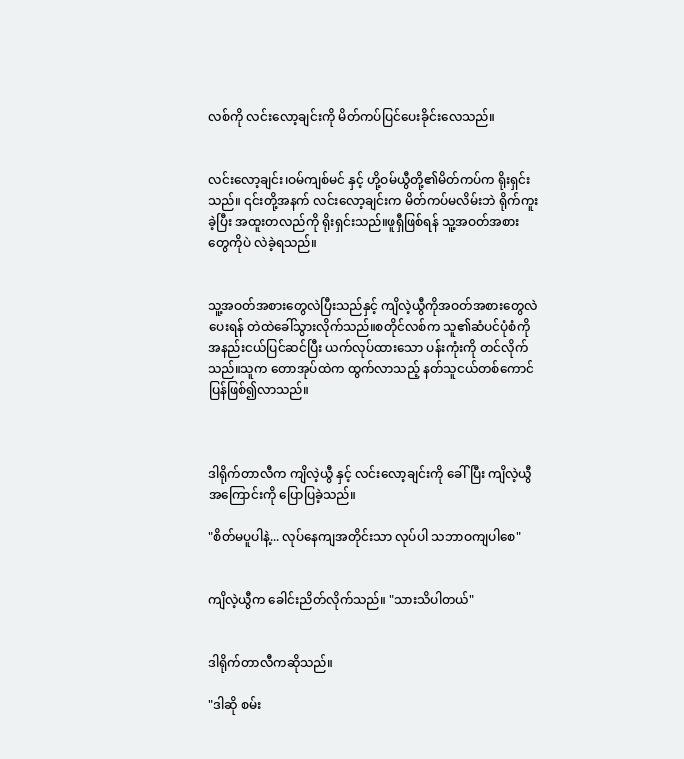လစ်ကို လင်းလော့ချင်းကို မိတ်ကပ်ပြင်ပေးခိုင်းလေသည်။


လင်းလော့ချင်း၊ဝမ်ကျစ်မင် နှင့် ဟို့ဝမ်ယွီတို့၏မိတ်ကပ်က ရိုးရှင်းသည်။ ၎င်းတို့အနက် လင်းလော့ချင်းက မိတ်ကပ်မလိမ်းဘဲ ရိုက်ကူးခဲ့ပြီး အထူးတလည်ကို ရိုးရှင်းသည်။ဖူရှီဖြစ်ရန် သူ့အဝတ်အစားတွေကိုပဲ လဲခဲ့ရသည်။


သူ့အဝတ်အစားတွေလဲပြီးသည်နှင့် ကျိလဲ့ယွီကိုအဝတ်အစားတွေလဲပေးရန် တဲထဲခေါ်သွားလိုက်သည်။စတိုင်လစ်က သူ၏ဆံပင်ပုံစံကို အနည်းငယ်ပြင်ဆင်ပြီး ယက်လုပ်ထားသော ပန်းကုံးကို တင်လိုက်သည်။သူက တောအုပ်ထဲက ထွက်လာသည့် နတ်သူငယ်တစ်ကောင် ပြန်ဖြစ်၍လာသည်။



ဒါရိုက်တာလီက ကျိလဲ့ယွီ နှင့် လင်းလော့ချင်းကို ခေါ်ပြီး ကျိလဲ့ယွီ အကြောင်းကို ပြောပြခဲ့သည်။

"စိတ်မပူပါနဲ့... လုပ်နေကျအတိုင်းသာ လုပ်ပါ သဘာဝကျပါစေ"


ကျိလဲ့ယွီက ခေါင်းညိတ်လိုက်သည်။ "သားသိပါတယ်"


ဒါရိုက်တာလီကဆိုသည်။

"ဒါဆို စမ်း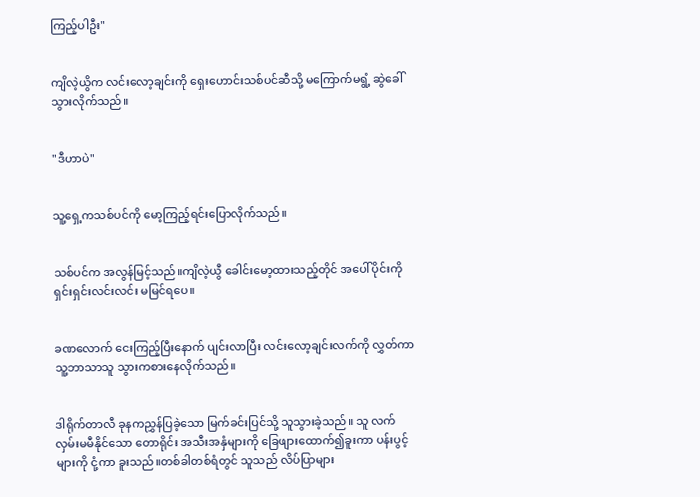ကြည့်ပါဦး"


ကျိလဲ့ယွိက လင်းလော့ချင်းကို ရှေးဟောင်းသစ်ပင်ဆီသို့ မကြောက်မရွံ့ ဆွဲခေါ်သွားလိုက်သည်။


"ဒီဟာပဲ"


သူ့ရှေ့ကသစ်ပင်ကို မော့ကြည့်ရင်းပြောလိုက်သည်။


သစ်ပင်က အလွန်မြင့်သည်။ကျိလဲ့ယွီ ခေါင်းမော့ထားသည့်တိုင် အပေါ်ပိုင်းကို ရှင်းရှင်းလင်းလင်း မမြင်ရပေ။


ခဏလောက် ငေးကြည့်ပြီးနောက် ပျင်းလာပြီး လင်းလော့ချင်းလက်ကို လွှတ်ကာ သူ့ဘာသာသူ သွားကစားနေလိုက်သည်။


ဒါရိုက်တာလီ ခုနကညွှန်ပြခဲ့သော မြက်ခင်းပြင်သို့ သူသွားခဲ့သည်။ သူ လက်လှမ်းမမီနိုင်သော တောရိုင်း အသီးအနှံများကို ခြေဖျားထောက်၍ခူးကာ ပန်းပွင့်များကို ငုံ့ကာ ခူးသည်။တစ်ခါတစ်ရံတွင် သူသည် လိပ်ပြာများ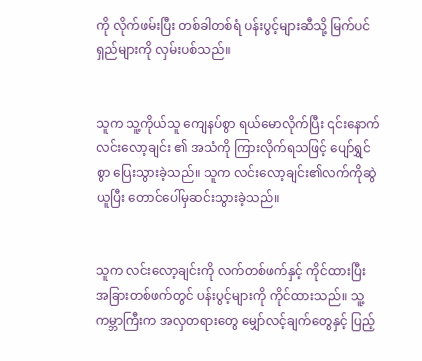ကို လိုက်ဖမ်းပြီး တစ်ခါတစ်ရံ ပန်းပွင့်များဆီသို့ မြက်ပင်ရှည်များကို လှမ်းပစ်သည်။


သူက သူ့ကိုယ်သူ ကျေနပ်စွာ ရယ်မောလိုက်ပြီး ၎င်းနောက် လင်းလော့ချင်း ၏ အသံကို ကြားလိုက်ရသဖြင့် ပျော်ရွှင်စွာ ပြေးသွားခဲ့သည်။ သူက လင်းလော့ချင်း၏လက်ကိုဆွဲယူပြီး တောင်ပေါ်မှဆင်းသွားခဲ့သည်။


သူက လင်းလော့ချင်းကို လက်တစ်ဖက်နှင့် ကိုင်ထားပြီး အခြားတစ်ဖက်တွင် ပန်းပွင့်များကို ကိုင်ထားသည်။ သူ့ကမ္ဘာကြီးက အလှတရားတွေ မျှော်လင့်ချက်တွေနှင့် ပြည့်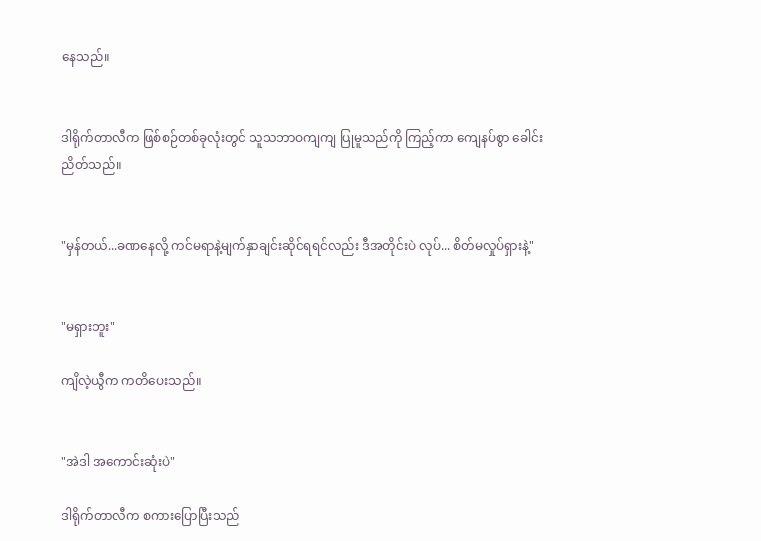နေသည်။


ဒါရိုက်တာလီက ဖြစ်စဉ်တစ်ခုလုံးတွင် သူသဘာဝကျကျ ပြုမူသည်ကို ကြည့်ကာ ကျေနပ်စွာ ခေါင်းညိတ်သည်။


"မှန်တယ်...ခဏနေလို့ ကင်မရာနဲ့မျက်နှာချင်းဆိုင်ရရင်လည်း ဒီအတိုင်းပဲ လုပ်... စိတ်မလှုပ်ရှားနဲ့"


"မရှားဘူး"

ကျိလဲ့ယွီက ကတိပေးသည်။


"အဲဒါ အကောင်းဆုံးပဲ"

ဒါရိုက်တာလီက စကားပြောပြီးသည်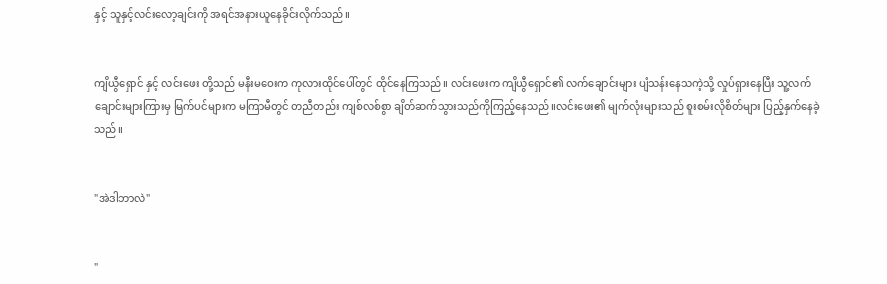နှင့် သူနှင့်လင်းလော့ချင်းကို အရင်အနားယူနေခိုင်းလိုက်သည်။


ကျိယွီရှောင် နှင့် လင်းဖေး တို့သည် မနီးမဝေးက ကုလားထိုင်ပေါ်တွင် ထိုင်နေကြသည်။ လင်းဖေးက ကျိယွီရှောင်၏ လက်ချောင်းများ ပျံသန်းနေသကဲ့သို့ လှုပ်ရှားနေပြီး သူ့လက်ချောင်းများကြားမှ မြက်ပင်များက မကြာမီတွင် တညီတည်း ကျစ်လစ်စွာ ချိတ်ဆက်သွားသည်ကိုကြည့်နေသည်။လင်းဖေး၏ မျက်လုံးများသည် စူးစမ်းလိုစိတ်များ ပြည့်နှက်နေခဲ့သည်။


"အဲဒါဘာလဲ"


"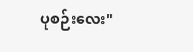ပုစဉ်းလေး"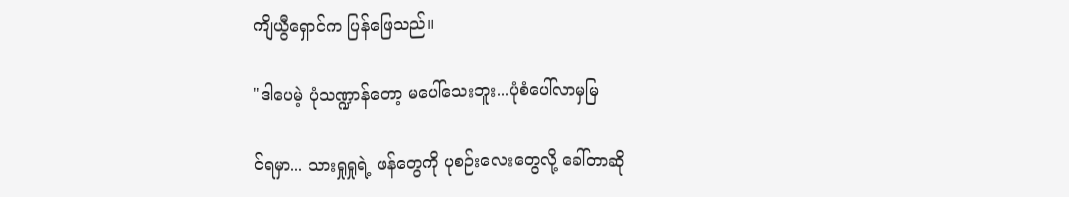ကျိယွီရှောင်က ပြန်ဖြေသည်။

"ဒါပေမဲ့ ပုံသဏ္ဍာန်တော့ မပေါ်သေးဘူး...ပုံစံပေါ်လာမှမြ

င်ရမှာ... သားရှုရှုရဲ့ ဖန်တွေကို ပုစဉ်းလေးတွေလို့ ခေါ်တာဆို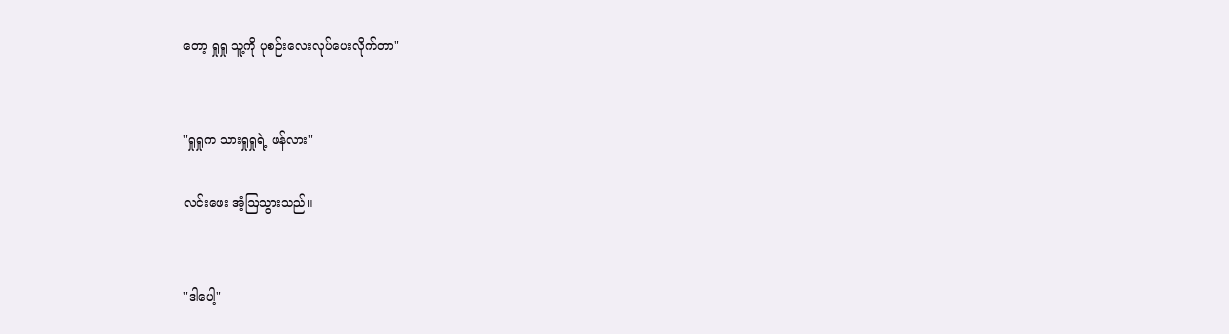တော့ ရှုရှု သူ့ကို ပုစဉ်းလေးလုပ်ပေးလိုက်တာ"


"ရှုရှုက သားရှုရှုရဲ့ ဖန်လား"

လင်းဖေး အံ့ဩသွားသည်။


"ဒါပေါ့"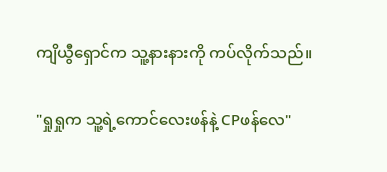ကျိယွီရှောင်က သူ့နားနားကို ကပ်လိုက်သည်။

"ရှုရှုက သူ့ရဲ့ကောင်လေးဖန်နဲ့ CPဖန်လေ"